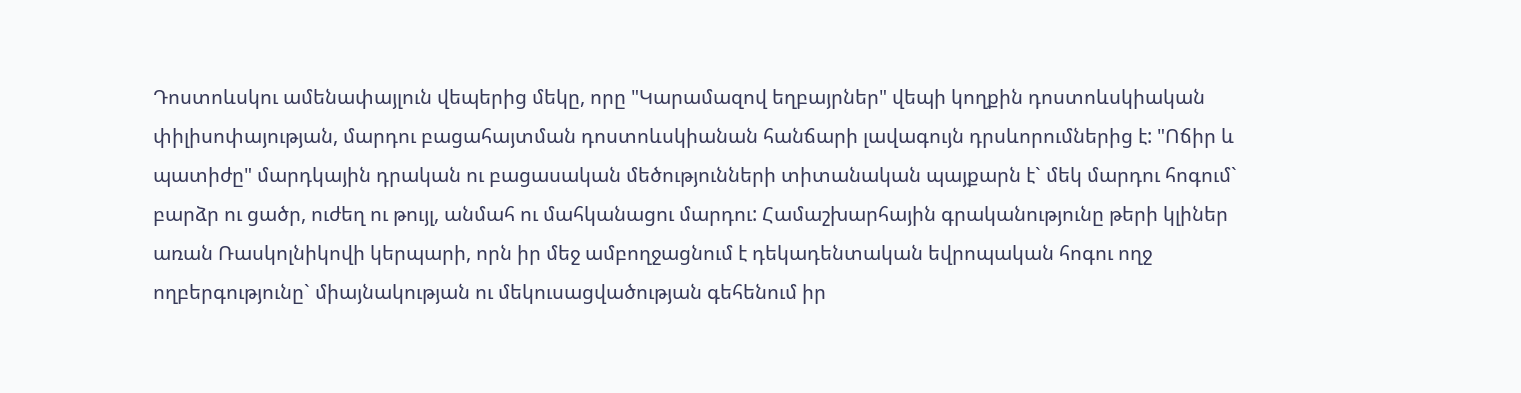Դոստոևսկու ամենափայլուն վեպերից մեկը, որը "Կարամազով եղբայրներ" վեպի կողքին դոստոևսկիական փիլիսոփայության, մարդու բացահայտման դոստոևսկիանան հանճարի լավագույն դրսևորումներից է: "Ոճիր և պատիժը" մարդկային դրական ու բացասական մեծությունների տիտանական պայքարն է` մեկ մարդու հոգում` բարձր ու ցածր, ուժեղ ու թույլ, անմահ ու մահկանացու մարդու: Համաշխարհային գրականությունը թերի կլիներ առան Ռասկոլնիկովի կերպարի, որն իր մեջ ամբողջացնում է դեկադենտական եվրոպական հոգու ողջ ողբերգությունը` միայնակության ու մեկուսացվածության գեհենում իր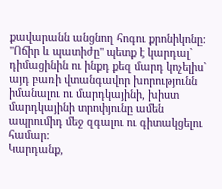քավարանն անցնող հոգու քրոնիկոնը: "Ոճիր և պատիժը" պետք է կարդալ` դիմացինին ու ինքդ քեզ մարդ կոչելիս` այդ բառի վտանգավոր խորությունն իմանալու ու մարդկայինի, խիստ մարդկայինի տրոփյունը ամեն ապրումիդ մեջ զգալու ու գիտակցելու համար:
Կարդանք,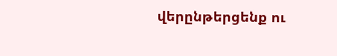վերընթերցենք ու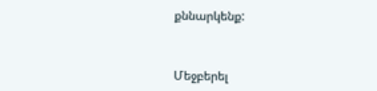քննարկենք:



Մեջբերել